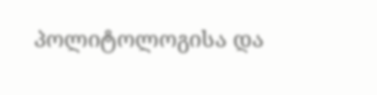პოლიტოლოგისა და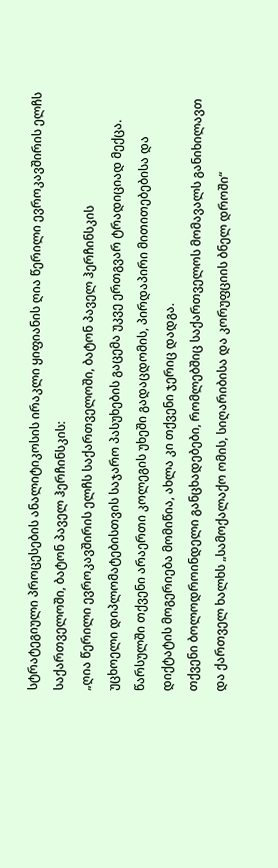სტრატეგიული პროცესების ანალიტიკოსის ირაკლი ყიფიანის ღია წერილი ევროკავშირის ელჩს საქართველოში, ბატონ პაველ ჰერჩინსკის:
„ღია წერილი ევროკავშირის ელჩს საქართველოში, ბატონ პაველ ჰერჩინსკის
უცხოელი დიპლომატებისთვის საჯარო პასუხების გაცემა უკვე ერთგვარ ტრადიციად მექცა. წარსულში თქვენი არაერთი კოლეგის უხეში გადაცდომის, პირდაპირი მითითებებისა და დიქტატის მოგერიება მომიწია, ახლა კი თქვენი ჯერიც დადგა.
თქვენი ბოლოდროინდელი განცხადებები, რომლებშიც საქართველოს მომავალს განიხილავთ და ქართველ ხალხს „სამოქალაქო ომის, სიღარიბისა და კორუფციის ბნელ დროში“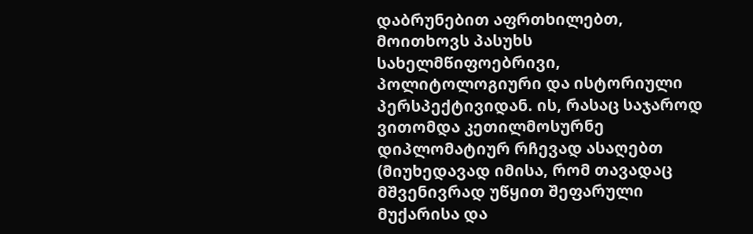დაბრუნებით აფრთხილებთ, მოითხოვს პასუხს სახელმწიფოებრივი, პოლიტოლოგიური და ისტორიული პერსპექტივიდან. ის, რასაც საჯაროდ ვითომდა კეთილმოსურნე დიპლომატიურ რჩევად ასაღებთ (მიუხედავად იმისა, რომ თავადაც მშვენივრად უწყით შეფარული მუქარისა და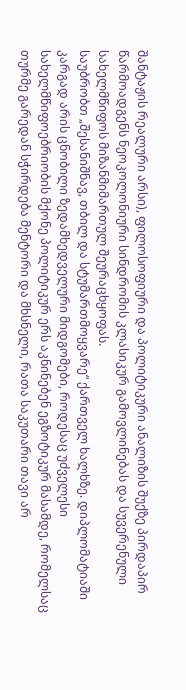შანტაჟის რეალური არსი), ფილოსოფიური და პოლიტიკური ანალიზის შუქზე პირდაპირ წარმოადგენს ნეოკოლონიური სინდრომის კლასიკურ გამოვლინებას და სუვერენული სახელმწიფოს მიზანმიმართულ შეურაცხყოფას.
საუბრობთ „შესანიშნავ, თბილ და სტუმართმოყვარე“ ქართველ ხალხზე. დიპლომატიაში კარგად არის ცნობილი ზედამხედველური მიდგომები, როდესაც უძველესი სახელმწიფოებრიობის მქონე პოლიტიკურ ერს აკნინებენ ეგზოტიკურ მასამდე, რომელსაც თურმე გარედან სჭირდება მენტორი და მხსნელი, რათა საკუთარი თავი არ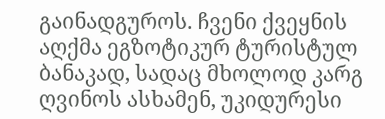გაინადგუროს. ჩვენი ქვეყნის აღქმა ეგზოტიკურ ტურისტულ ბანაკად, სადაც მხოლოდ კარგ ღვინოს ასხამენ, უკიდურესი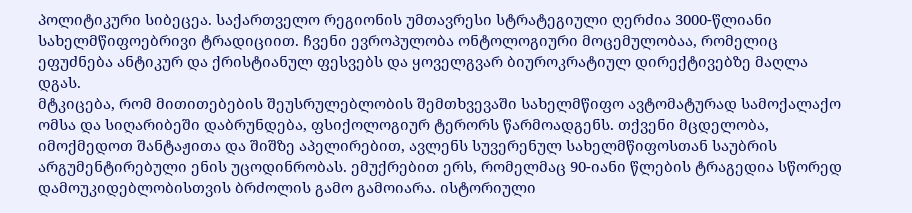პოლიტიკური სიბეცეა. საქართველო რეგიონის უმთავრესი სტრატეგიული ღერძია 3000-წლიანი სახელმწიფოებრივი ტრადიციით. ჩვენი ევროპულობა ონტოლოგიური მოცემულობაა, რომელიც ეფუძნება ანტიკურ და ქრისტიანულ ფესვებს და ყოველგვარ ბიუროკრატიულ დირექტივებზე მაღლა დგას.
მტკიცება, რომ მითითებების შეუსრულებლობის შემთხვევაში სახელმწიფო ავტომატურად სამოქალაქო ომსა და სიღარიბეში დაბრუნდება, ფსიქოლოგიურ ტერორს წარმოადგენს. თქვენი მცდელობა, იმოქმედოთ შანტაჟითა და შიშზე აპელირებით, ავლენს სუვერენულ სახელმწიფოსთან საუბრის არგუმენტირებული ენის უცოდინრობას. ემუქრებით ერს, რომელმაც 90-იანი წლების ტრაგედია სწორედ დამოუკიდებლობისთვის ბრძოლის გამო გამოიარა. ისტორიული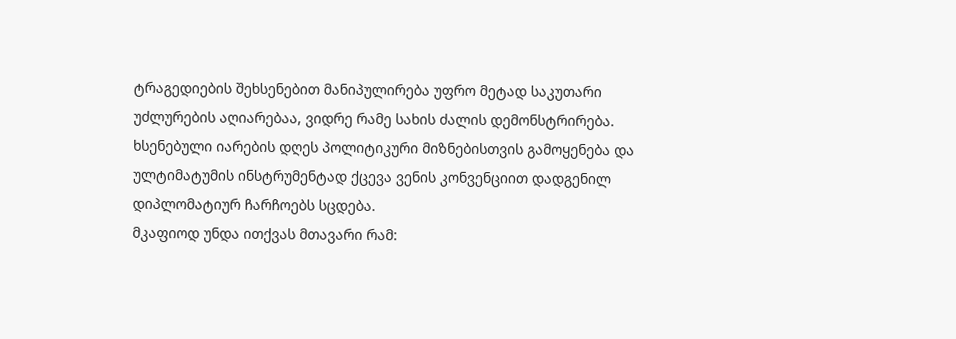ტრაგედიების შეხსენებით მანიპულირება უფრო მეტად საკუთარი უძლურების აღიარებაა, ვიდრე რამე სახის ძალის დემონსტრირება. ხსენებული იარების დღეს პოლიტიკური მიზნებისთვის გამოყენება და ულტიმატუმის ინსტრუმენტად ქცევა ვენის კონვენციით დადგენილ დიპლომატიურ ჩარჩოებს სცდება.
მკაფიოდ უნდა ითქვას მთავარი რამ: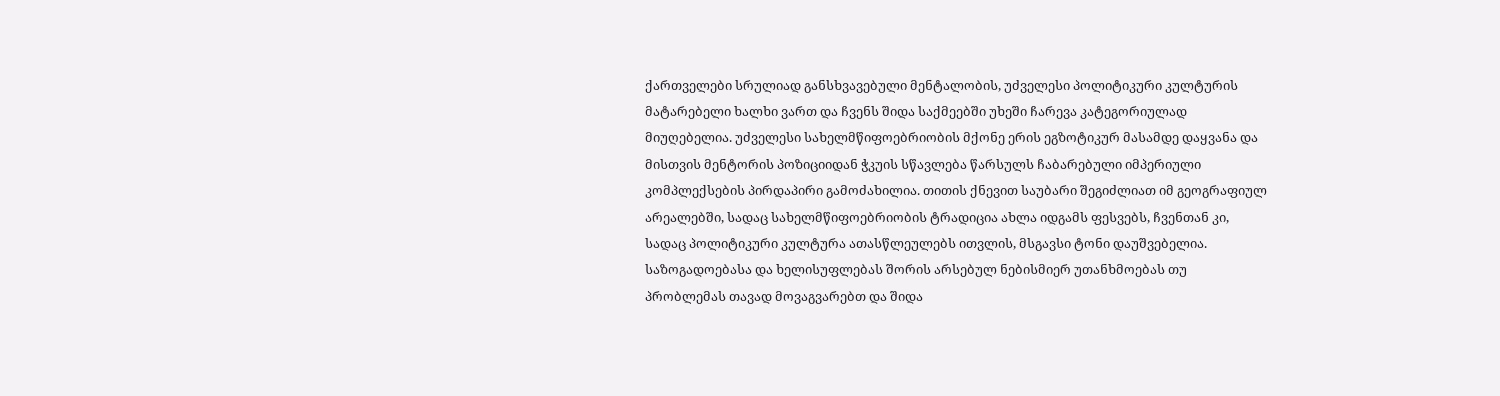ქართველები სრულიად განსხვავებული მენტალობის, უძველესი პოლიტიკური კულტურის მატარებელი ხალხი ვართ და ჩვენს შიდა საქმეებში უხეში ჩარევა კატეგორიულად მიუღებელია. უძველესი სახელმწიფოებრიობის მქონე ერის ეგზოტიკურ მასამდე დაყვანა და მისთვის მენტორის პოზიციიდან ჭკუის სწავლება წარსულს ჩაბარებული იმპერიული კომპლექსების პირდაპირი გამოძახილია. თითის ქნევით საუბარი შეგიძლიათ იმ გეოგრაფიულ არეალებში, სადაც სახელმწიფოებრიობის ტრადიცია ახლა იდგამს ფესვებს, ჩვენთან კი, სადაც პოლიტიკური კულტურა ათასწლეულებს ითვლის, მსგავსი ტონი დაუშვებელია. საზოგადოებასა და ხელისუფლებას შორის არსებულ ნებისმიერ უთანხმოებას თუ პრობლემას თავად მოვაგვარებთ და შიდა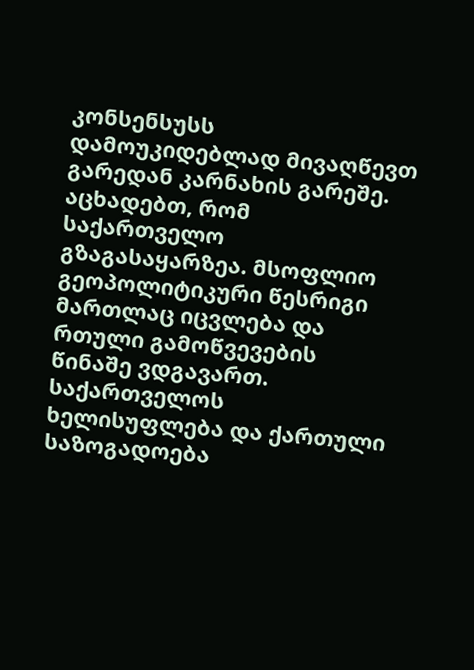კონსენსუსს დამოუკიდებლად მივაღწევთ გარედან კარნახის გარეშე.
აცხადებთ, რომ საქართველო გზაგასაყარზეა. მსოფლიო გეოპოლიტიკური წესრიგი მართლაც იცვლება და რთული გამოწვევების წინაშე ვდგავართ. საქართველოს ხელისუფლება და ქართული საზოგადოება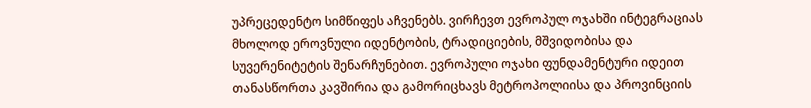უპრეცედენტო სიმწიფეს აჩვენებს. ვირჩევთ ევროპულ ოჯახში ინტეგრაციას მხოლოდ ეროვნული იდენტობის, ტრადიციების, მშვიდობისა და სუვერენიტეტის შენარჩუნებით. ევროპული ოჯახი ფუნდამენტური იდეით თანასწორთა კავშირია და გამორიცხავს მეტროპოლიისა და პროვინციის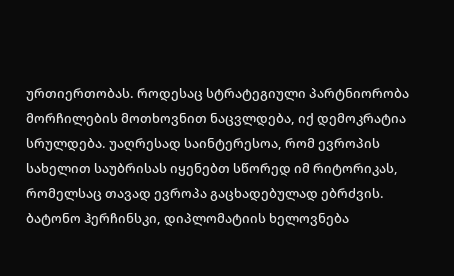ურთიერთობას. როდესაც სტრატეგიული პარტნიორობა მორჩილების მოთხოვნით ნაცვლდება, იქ დემოკრატია სრულდება. უაღრესად საინტერესოა, რომ ევროპის სახელით საუბრისას იყენებთ სწორედ იმ რიტორიკას, რომელსაც თავად ევროპა გაცხადებულად ებრძვის.
ბატონო ჰერჩინსკი, დიპლომატიის ხელოვნება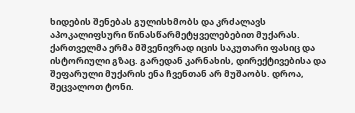ხიდების შენებას გულისხმობს და კრძალავს აპოკალიფსური წინასწარმეტყველებებით მუქარას. ქართველმა ერმა მშვენივრად იცის საკუთარი ფასიც და ისტორიული გზაც. გარედან კარნახის, დირექტივებისა და შეფარული მუქარის ენა ჩვენთან არ მუშაობს. დროა, შეცვალოთ ტონი.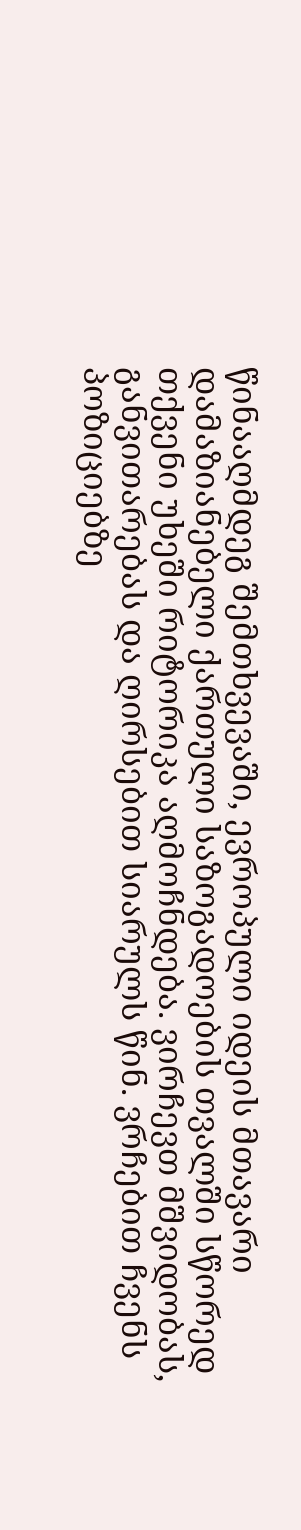წინააღმდეგ შემთხვევაში, ევროპული იდეის მთავარი დამაზიანებელი ქართული საზოგადოების თვალში სწორედ თქვენი უხეში რიტორიკა აღმოჩნდება. ვირჩევთ მშვიდობას, განვითარებას და ღირსებით სიარულს წინ. ვრჩებით ჩვენს პოზიციებზე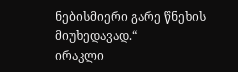ნებისმიერი გარე წნეხის მიუხედავად.“
ირაკლი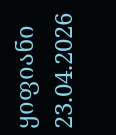ყიფიანი
23.04.2026